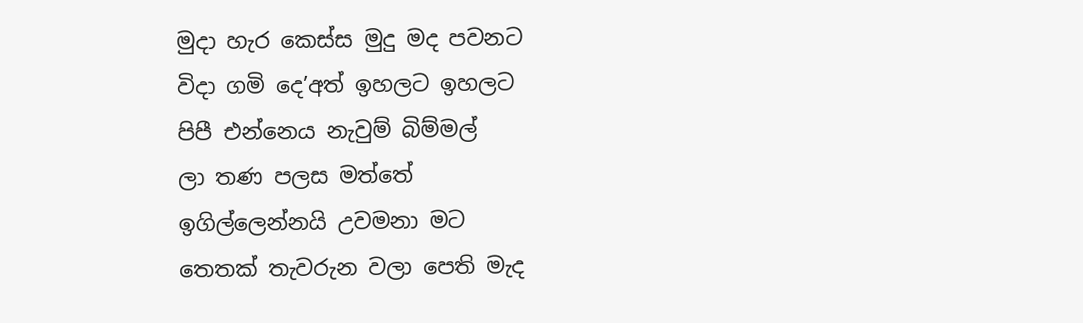මුදා හැර කෙස්ස මුදු මද පවනට
විදා ගමි දෙ’අත් ඉහලට ඉහලට
පිපී එන්නෙය නැවුම් බිම්මල්
ලා තණ පලස මත්තේ
ඉගිල්ලෙන්නයි උවමනා මට
තෙතක් තැවරුන වලා පෙති මැද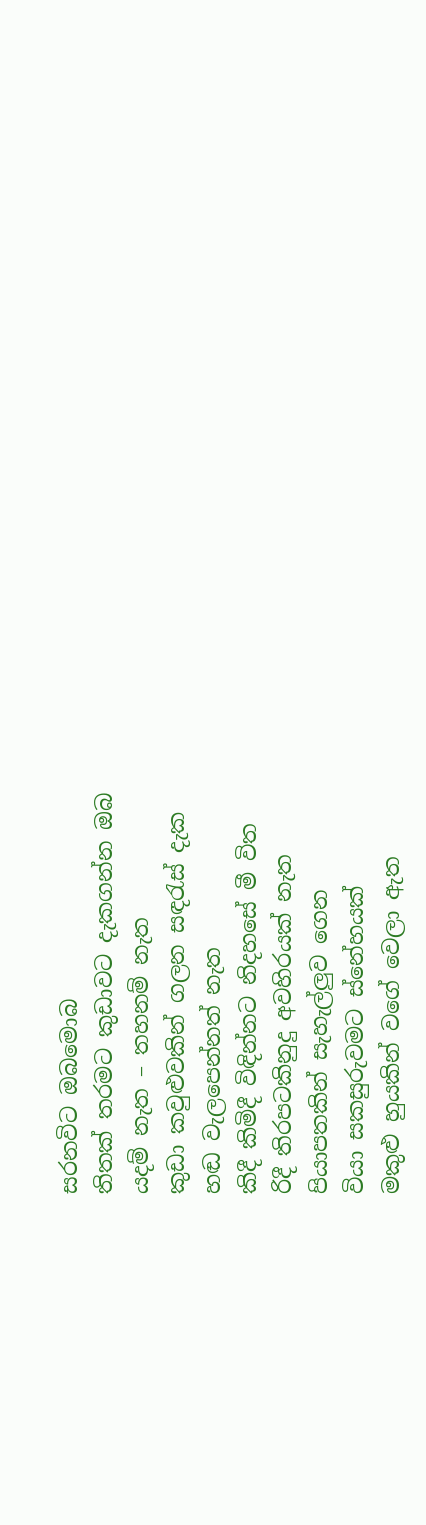සරනවිට ඔබමොබ
තිතක් තරමට කුඩාවට දැකගන්න ඔබ
යදම් නැත – තහනම් නැත
කුඩා කවුළුවකින් ගලන සඳරැස් දැක
හඬ වැලපෙන්නත් නැත
කිදී කිමිදී විඳින්නට නිදහසේ මී විත
රිදී තිරපටකිනුදු අවහිරයක් නැත
පියාපතකින් සැහැල්ලුව ගෙන
වියා සකසුරුවමට ස්නේහයක්
මකුළු හුයකින් වගේ වෙලා ඇත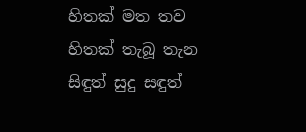හිතක් මත තව හිතක් තැබූ තැන
සිඳුත් සුදු සඳුත්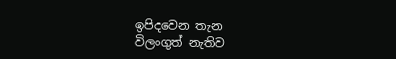ඉපිදවෙන තැන
විලංගුත් නැතිව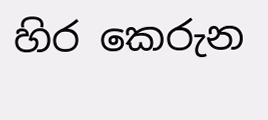හිර කෙරුන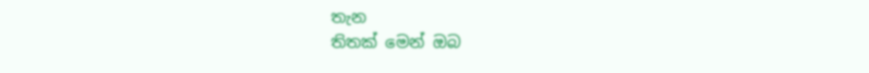තැන
තිතක් මෙන් ඔබ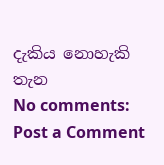දැකිය නොහැකි තැන
No comments:
Post a Comment